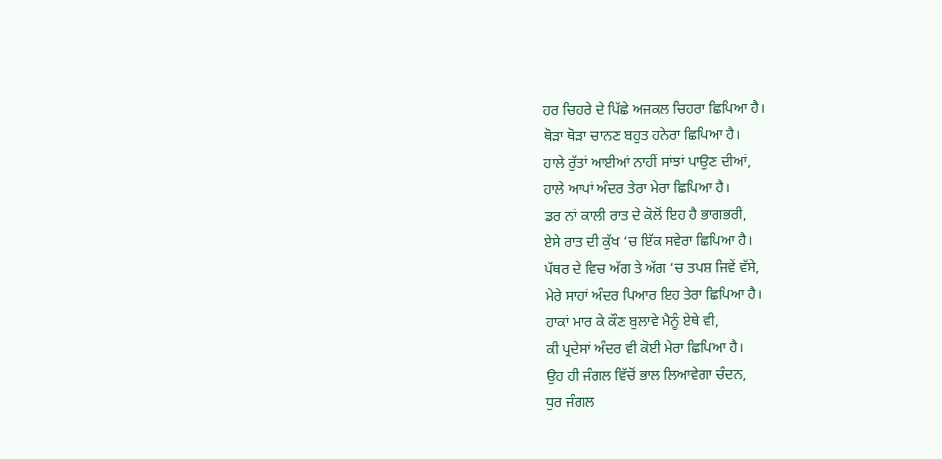ਹਰ ਚਿਹਰੇ ਦੇ ਪਿੱਛੇ ਅਜਕਲ ਚਿਹਰਾ ਛਿਪਿਆ ਹੈ।
ਥੋੜਾ ਥੋੜਾ ਚਾਨਣ ਬਹੁਤ ਹਨੇਰਾ ਛਿਪਿਆ ਹੈ।
ਹਾਲੇ ਰੁੱਤਾਂ ਆਈਆਂ ਨਾਹੀਂ ਸਾਂਝਾਂ ਪਾਉਣ ਦੀਆਂ,
ਹਾਲੇ ਆਪਾਂ ਅੰਦਰ ਤੇਰਾ ਮੇਰਾ ਛਿਪਿਆ ਹੈ।
ਡਰ ਨਾਂ ਕਾਲੀ ਰਾਤ ਦੇ ਕੋਲੋਂ ਇਹ ਹੈ ਭਾਗਭਰੀ,
ਏਸੇ ਰਾਤ ਦੀ ਕੁੱਖ ‘ਚ ਇੱਕ ਸਵੇਰਾ ਛਿਪਿਆ ਹੈ।
ਪੱਥਰ ਦੇ ਵਿਚ ਅੱਗ ਤੇ ਅੱਗ ‘ਚ ਤਪਸ਼ ਜਿਵੇਂ ਵੱਸੇ,
ਮੇਰੇ ਸਾਹਾਂ ਅੰਦਰ ਪਿਆਰ ਇਹ ਤੇਰਾ ਛਿਪਿਆ ਹੈ।
ਹਾਕਾਂ ਮਾਰ ਕੇ ਕੌਣ ਬੁਲਾਵੇ ਮੈਨੂੰ ਏਥੇ ਵੀ,
ਕੀ ਪ੍ਰਦੇਸਾਂ ਅੰਦਰ ਵੀ ਕੋਈ ਮੇਰਾ ਛਿਪਿਆ ਹੈ।
ਉਹ ਹੀ ਜੰਗਲ ਵਿੱਚੋਂ ਭਾਲ ਲਿਆਵੇਗਾ ਚੰਦਨ,
ਧੁਰ ਜੰਗਲ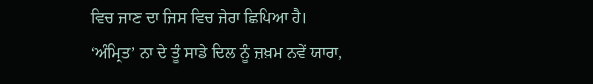ਵਿਚ ਜਾਣ ਦਾ ਜਿਸ ਵਿਚ ਜੇਰਾ ਛਿਪਿਆ ਹੈ।
‘ਅੰਮ੍ਰਿਤ’ ਨਾ ਦੇ ਤੂੰ ਸਾਡੇ ਦਿਲ ਨੂੰ ਜ਼ਖ਼ਮ ਨਵੇਂ ਯਾਰਾ,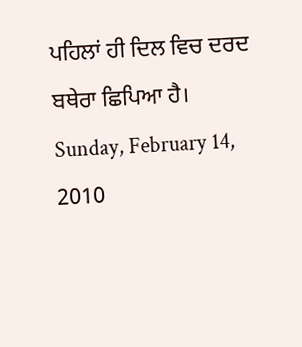ਪਹਿਲਾਂ ਹੀ ਦਿਲ ਵਿਚ ਦਰਦ ਬਥੇਰਾ ਛਿਪਿਆ ਹੈ।
Sunday, February 14, 2010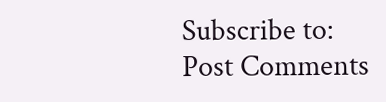Subscribe to:
Post Comments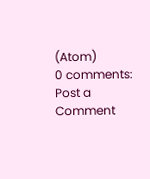(Atom)
0 comments:
Post a Comment